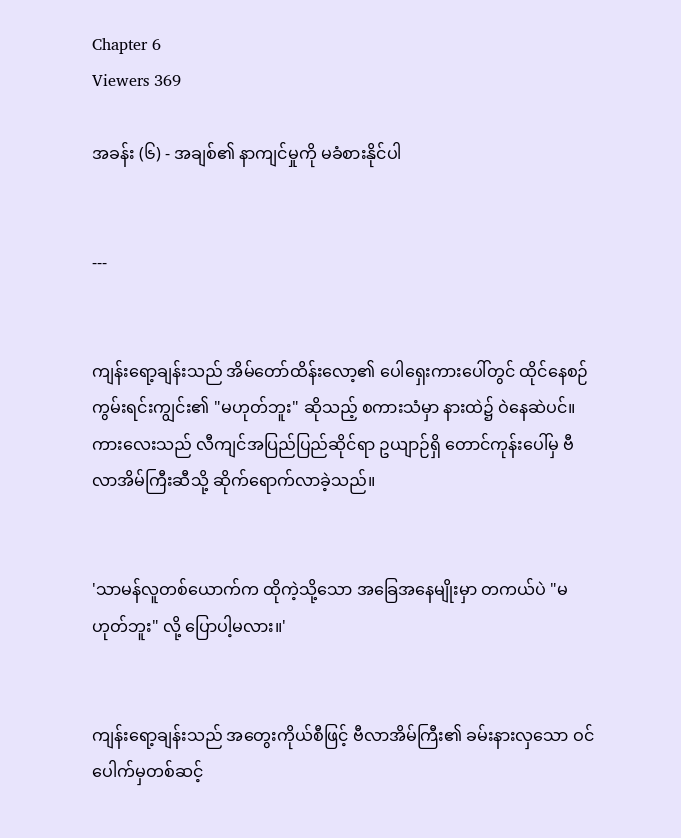Chapter 6
Viewers 369

အခန်း (၆) - အချစ်၏ နာကျင်မှုကို မခံစားနိုင်ပါ


---


ကျန်းရော့ချန်းသည် အိမ်တော်ထိန်းလော့၏ ပေါရှေးကားပေါ်တွင် ထိုင်နေစဉ် ကွမ်းရင်းကျွင်း၏ "မဟုတ်ဘူး" ဆိုသည့် စကားသံမှာ နားထဲ၌ ဝဲနေဆဲပင်။ ကားလေးသည် လီကျင်အပြည်ပြည်ဆိုင်ရာ ဥယျာဉ်ရှိ တောင်ကုန်းပေါ်မှ ဗီလာအိမ်ကြီးဆီသို့ ဆိုက်ရောက်လာခဲ့သည်။


'သာမန်လူတစ်ယောက်က ထိုကဲ့သို့သော အခြေအနေမျိုးမှာ တကယ်ပဲ "မဟုတ်ဘူး" လို့ ပြောပါ့မလား။'


ကျန်းရော့ချန်းသည် အတွေးကိုယ်စီဖြင့် ဗီလာအိမ်ကြီး၏ ခမ်းနားလှသော ဝင်ပေါက်မှတစ်ဆင့်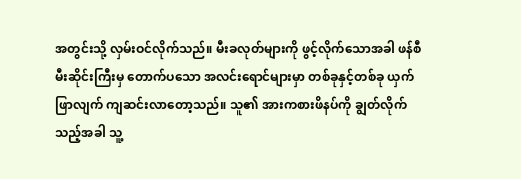အတွင်းသို့ လှမ်းဝင်လိုက်သည်။ မီးခလုတ်များကို ဖွင့်လိုက်သောအခါ ဖန်စီမီးဆိုင်းကြီးမှ တောက်ပသော အလင်းရောင်များမှာ တစ်ခုနှင့်တစ်ခု ယှက်ဖြာလျက် ကျဆင်းလာတော့သည်။ သူ၏ အားကစားဖိနပ်ကို ချွတ်လိုက်သည့်အခါ သူ့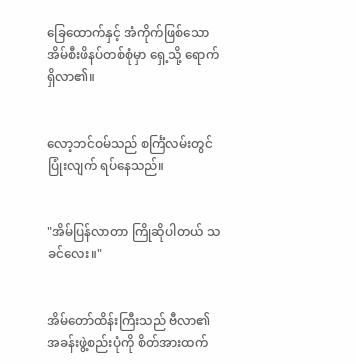ခြေထောက်နှင့် အံကိုက်ဖြစ်သော အိမ်စီးဖိနပ်တစ်စုံမှာ ရှေ့သို့ ရောက်ရှိလာ၏။


လော့ဘင်ဝမ်သည် စင်္ကြံလမ်းတွင် ပြုံးလျက် ရပ်နေသည်။


"အိမ်ပြန်လာတာ ကြိုဆိုပါတယ် သခင်လေး။"


အိမ်တော်ထိန်းကြီးသည် ဗီလာ၏ အခန်းဖွဲ့စည်းပုံကို စိတ်အားထက်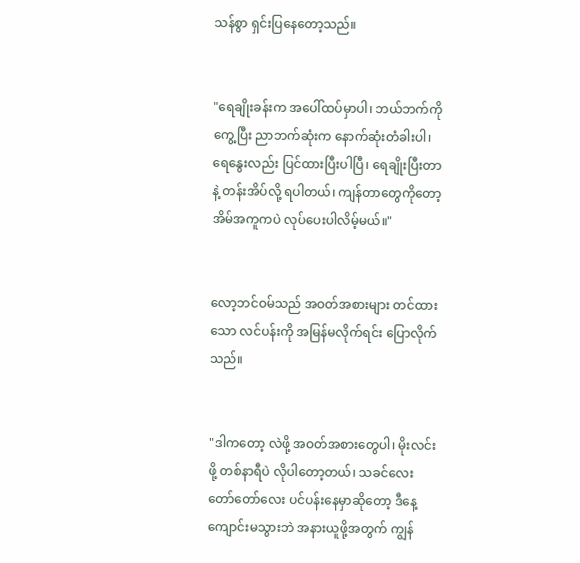သန်စွာ ရှင်းပြနေတော့သည်။


"ရေချိုးခန်းက အပေါ်ထပ်မှာပါ၊ ဘယ်ဘက်ကိုကွေ့ပြီး ညာဘက်ဆုံးက နောက်ဆုံးတံခါးပါ၊ ရေနွေးလည်း ပြင်ထားပြီးပါပြီ၊ ရေချိုးပြီးတာနဲ့ တန်းအိပ်လို့ ရပါတယ်၊ ကျန်တာတွေကိုတော့ အိမ်အကူကပဲ လုပ်ပေးပါလိမ့်မယ်။"


လော့ဘင်ဝမ်သည် အဝတ်အစားများ တင်ထားသော လင်ပန်းကို အမြန်မလိုက်ရင်း ပြောလိုက်သည်။


"ဒါကတော့ လဲဖို့ အဝတ်အစားတွေပါ၊ မိုးလင်းဖို့ တစ်နာရီပဲ လိုပါတော့တယ်၊ သခင်လေး တော်တော်လေး ပင်ပန်းနေမှာဆိုတော့ ဒီနေ့ ကျောင်းမသွားဘဲ အနားယူဖို့အတွက် ကျွန်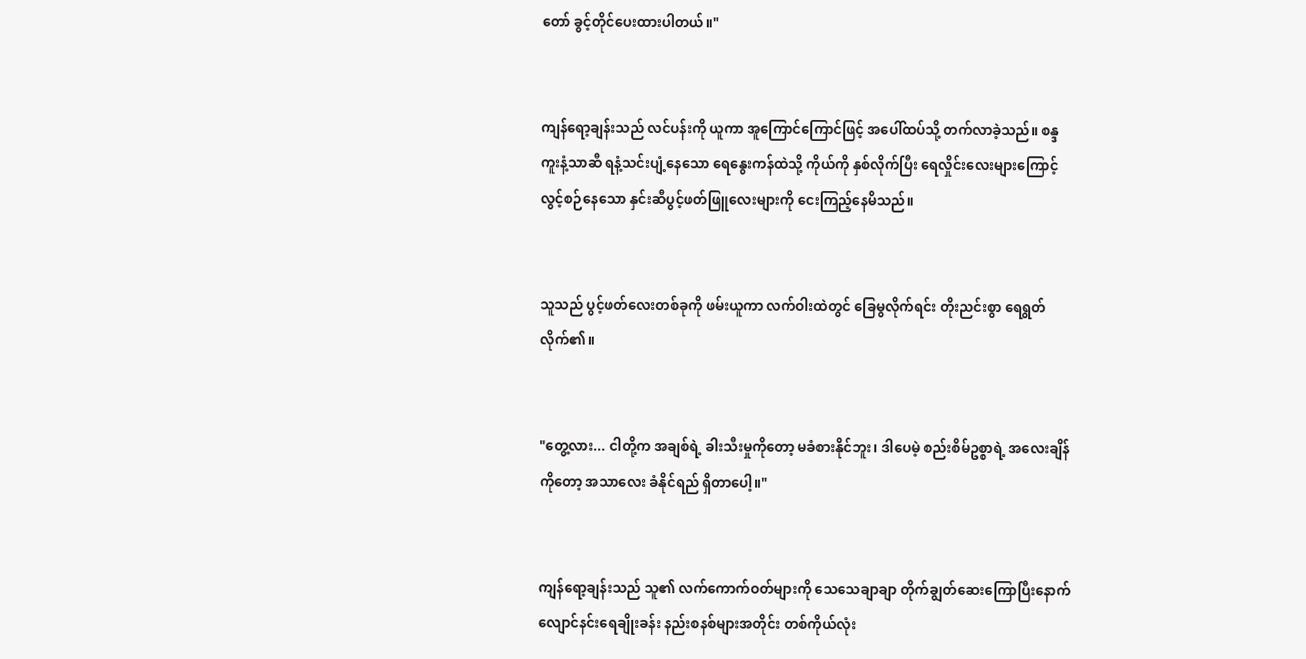တော် ခွင့်တိုင်ပေးထားပါတယ်။"


ကျန်ရော့ချန်းသည် လင်ပန်းကို ယူကာ အူကြောင်ကြောင်ဖြင့် အပေါ်ထပ်သို့ တက်လာခဲ့သည်။ စန္ဒကူးနံ့သာဆီ ရနံ့သင်းပျံ့နေသော ရေနွေးကန်ထဲသို့ ကိုယ်ကို နှစ်လိုက်ပြီး ရေလှိုင်းလေးများကြောင့် လွင့်စဉ်နေသော နှင်းဆီပွင့်ဖတ်ဖြူလေးများကို ငေးကြည့်နေမိသည်။


သူသည် ပွင့်ဖတ်လေးတစ်ခုကို ဖမ်းယူကာ လက်ဝါးထဲတွင် ခြေမွလိုက်ရင်း တိုးညင်းစွာ ရေရွတ်လိုက်၏။


"တွေ့လား... ငါတို့က အချစ်ရဲ့ ခါးသီးမှုကိုတော့ မခံစားနိုင်ဘူး၊ ဒါပေမဲ့ စည်းစိမ်ဥစ္စာရဲ့ အလေးချိန်ကိုတော့ အသာလေး ခံနိုင်ရည် ရှိတာပေါ့။"


ကျန်ရော့ချန်းသည် သူ၏ လက်ကောက်ဝတ်များကို သေသေချာချာ တိုက်ချွတ်ဆေးကြောပြီးနောက် လျောင်နင်းရေချိုးခန်း နည်းစနစ်များအတိုင်း တစ်ကိုယ်လုံး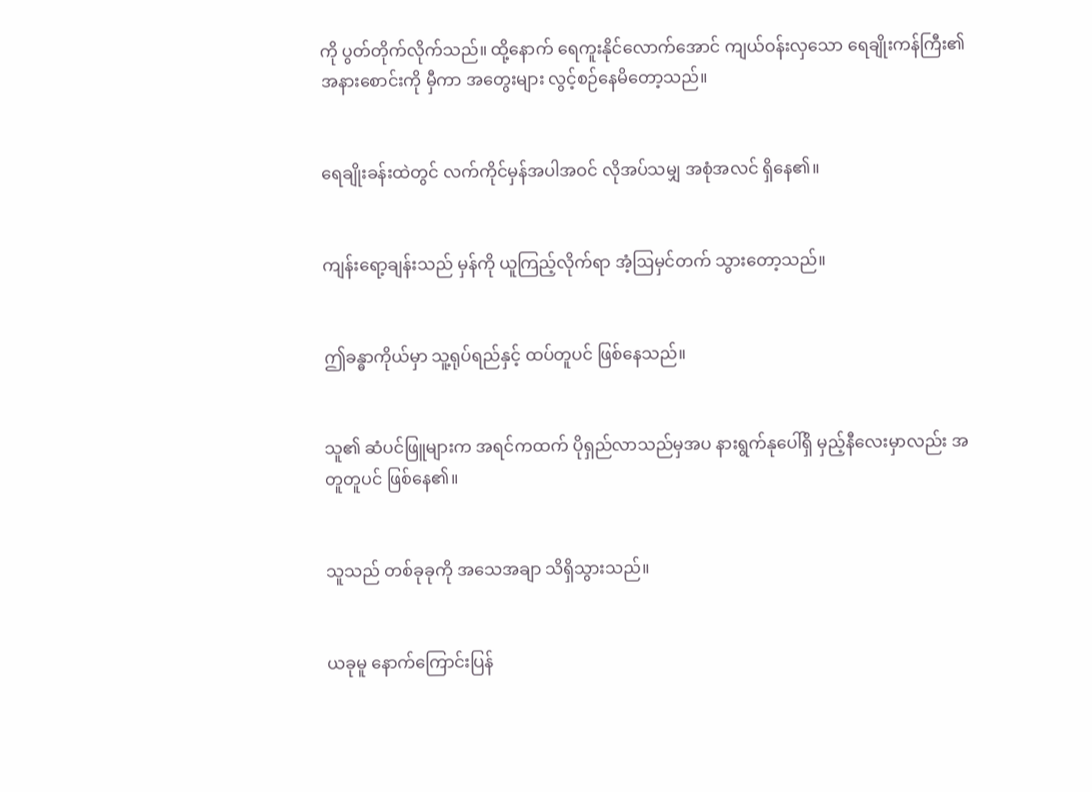ကို ပွတ်တိုက်လိုက်သည်။ ထို့နောက် ရေကူးနိုင်လောက်အောင် ကျယ်ဝန်းလှသော ရေချိုးကန်ကြီး၏ အနားစောင်းကို မှီကာ အတွေးများ လွင့်စဉ်နေမိတော့သည်။


ရေချိုးခန်းထဲတွင် လက်ကိုင်မှန်အပါအဝင် လိုအပ်သမျှ အစုံအလင် ရှိနေ၏။


ကျန်းရော့ချန်းသည် မှန်ကို ယူကြည့်လိုက်ရာ အံ့ဩမှင်တက် သွားတော့သည်။


ဤခန္ဓာကိုယ်မှာ သူ့ရုပ်ရည်နှင့် ထပ်တူပင် ဖြစ်နေသည်။


သူ၏ ဆံပင်ဖြူများက အရင်ကထက် ပိုရှည်လာသည်မှအပ နားရွက်နုပေါ်ရှိ မှည့်နီလေးမှာလည်း အတူတူပင် ဖြစ်နေ၏။


သူသည် တစ်ခုခုကို အသေအချာ သိရှိသွားသည်။


ယခုမူ နောက်ကြောင်းပြန်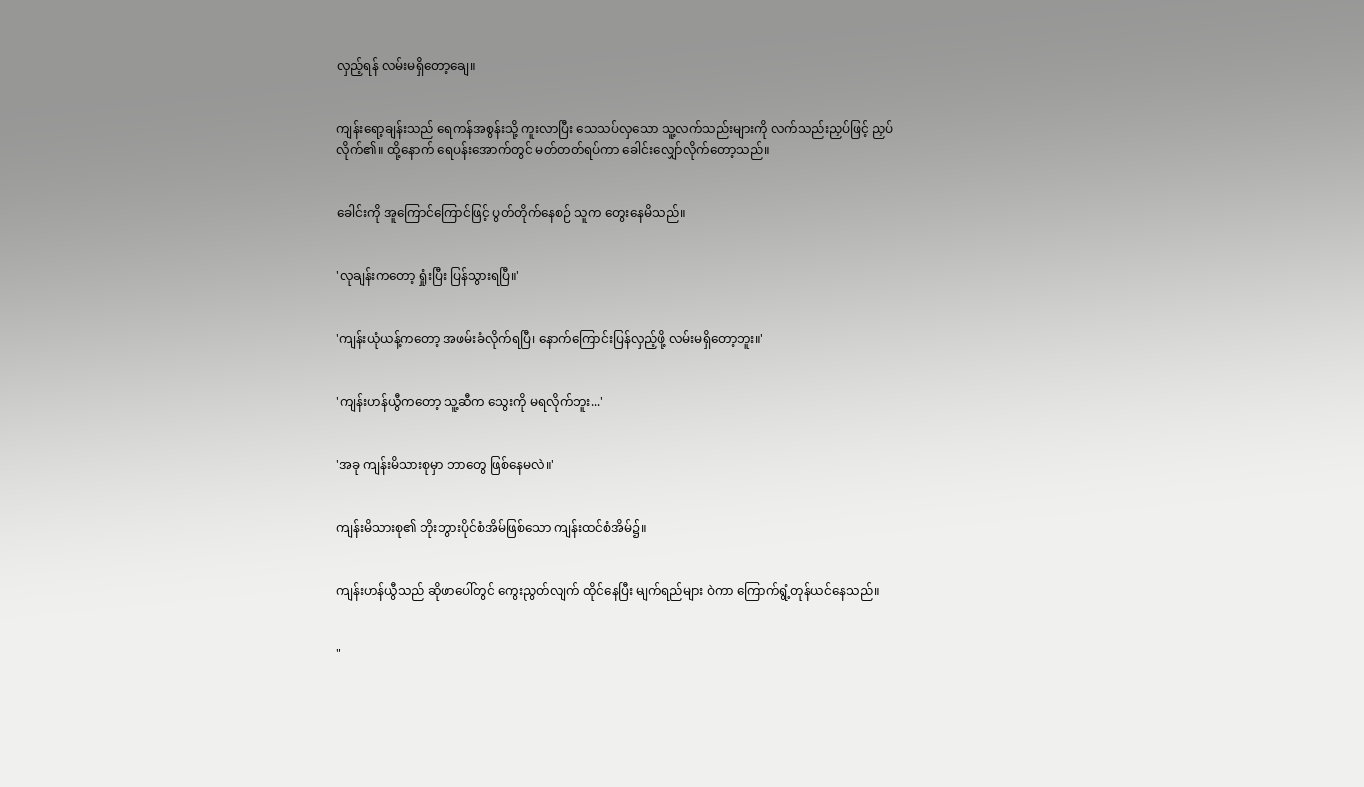လှည့်ရန် လမ်းမရှိတော့ချေ။


ကျန်းရော့ချန်းသည် ရေကန်အစွန်းသို့ ကူးလာပြီး သေသပ်လှသော သူ့လက်သည်းများကို လက်သည်းညှပ်ဖြင့် ညှပ်လိုက်၏။ ထို့နောက် ရေပန်းအောက်တွင် မတ်တတ်ရပ်ကာ ခေါင်းလျှော်လိုက်တော့သည်။


ခေါင်းကို အူကြောင်ကြောင်ဖြင့် ပွတ်တိုက်နေစဉ် သူက တွေးနေမိသည်။


'လုချန်းကတော့ ရှုံးပြီး ပြန်သွားရပြီ။'


'ကျန်းယုံယန့်ကတော့ အဖမ်းခံလိုက်ရပြီ၊ နောက်ကြောင်းပြန်လှည့်ဖို့ လမ်းမရှိတော့ဘူး။'


'ကျန်းဟန်ယွီကတော့ သူ့ဆီက သွေးကို မရလိုက်ဘူး...'


'အခု ကျန်းမိသားစုမှာ ဘာတွေ ဖြစ်နေမလဲ။'


ကျန်းမိသားစု၏ ဘိုးဘွားပိုင်စံအိမ်ဖြစ်သော ကျန်းထင်စံအိမ်၌။


ကျန်းဟန်ယွီသည် ဆိုဖာပေါ်တွင် ကွေးညွတ်လျက် ထိုင်နေပြီး မျက်ရည်များ ဝဲကာ ကြောက်ရွံ့တုန်ယင်နေသည်။


"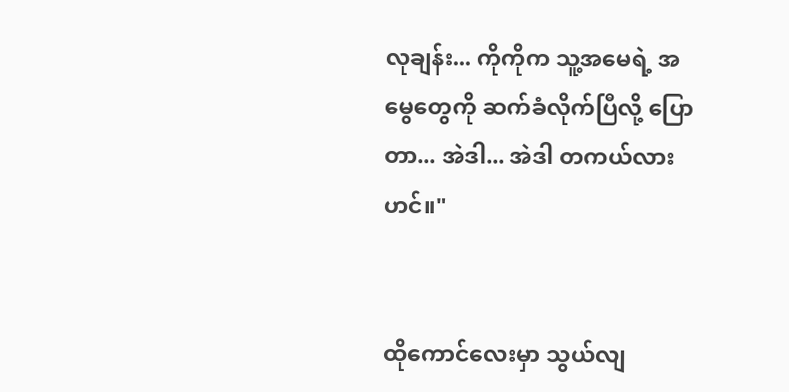လုချန်း... ကိုကိုက သူ့အမေရဲ့ အမွေတွေကို ဆက်ခံလိုက်ပြီလို့ ပြောတာ... အဲဒါ... အဲဒါ တကယ်လားဟင်။"


ထိုကောင်လေးမှာ သွယ်လျ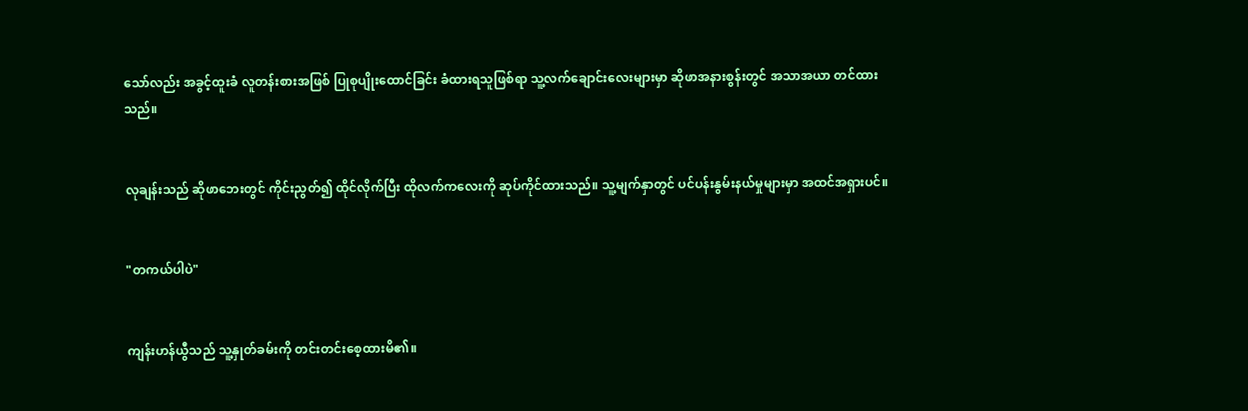သော်လည်း အခွင့်ထူးခံ လူတန်းစားအဖြစ် ပြုစုပျိုးထောင်ခြင်း ခံထားရသူဖြစ်ရာ သူ့လက်ချောင်းလေးများမှာ ဆိုဖာအနားစွန်းတွင် အသာအယာ တင်ထားသည်။


လုချန်းသည် ဆိုဖာဘေးတွင် ကိုင်းညွတ်၍ ထိုင်လိုက်ပြီး ထိုလက်ကလေးကို ဆုပ်ကိုင်ထားသည်။ သူ့မျက်နှာတွင် ပင်ပန်းနွမ်းနယ်မှုများမှာ အထင်အရှားပင်။


"တကယ်ပါပဲ"


ကျန်းဟန်ယွီသည် သူ့နှုတ်ခမ်းကို တင်းတင်းစေ့ထားမိ၏။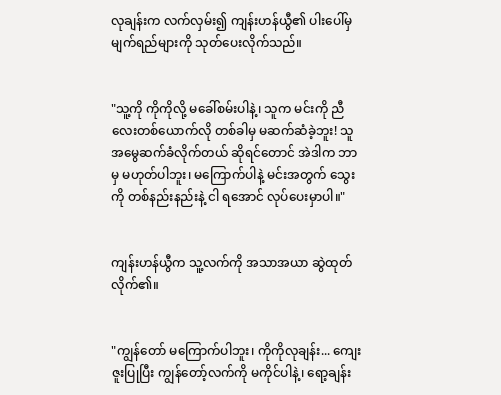လုချန်းက လက်လှမ်း၍ ကျန်းဟန်ယွီ၏ ပါးပေါ်မှ မျက်ရည်များကို သုတ်ပေးလိုက်သည်။


"သူ့ကို ကိုကိုလို့ မခေါ်စမ်းပါနဲ့၊ သူက မင်းကို ညီလေးတစ်ယောက်လို တစ်ခါမှ မဆက်ဆံခဲ့ဘူး! သူ အမွေဆက်ခံလိုက်တယ် ဆိုရင်တောင် အဲဒါက ဘာမှ မဟုတ်ပါဘူး၊ မကြောက်ပါနဲ့ မင်းအတွက် သွေးကို တစ်နည်းနည်းနဲ့ ငါ ရအောင် လုပ်ပေးမှာပါ။"


ကျန်းဟန်ယွီက သူ့လက်ကို အသာအယာ ဆွဲထုတ်လိုက်၏။


"ကျွန်တော် မကြောက်ပါဘူး၊ ကိုကိုလုချန်း... ကျေးဇူးပြုပြီး ကျွန်တော့်လက်ကို မကိုင်ပါနဲ့၊ ရော့ချန်း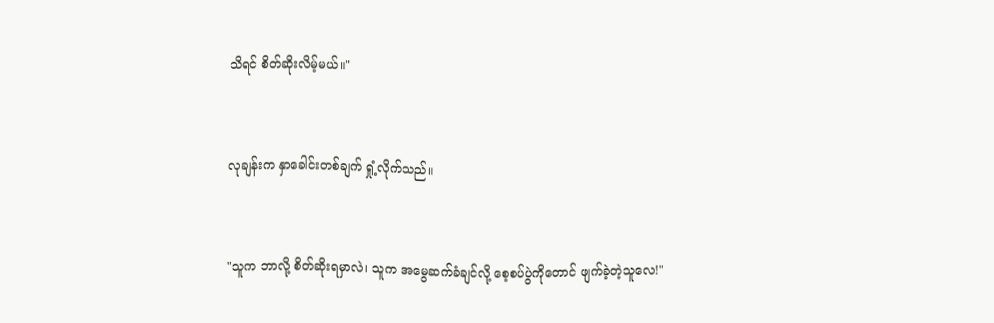သိရင် စိတ်ဆိုးလိမ့်မယ်။"


လုချန်းက နှာခေါင်းတစ်ချက် ရှုံ့လိုက်သည်။


"သူက ဘာလို့ စိတ်ဆိုးရမှာလဲ၊ သူက အမွေဆက်ခံချင်လို့ စေ့စပ်ပွဲကိုတောင် ဖျက်ခဲ့တဲ့သူလေ!"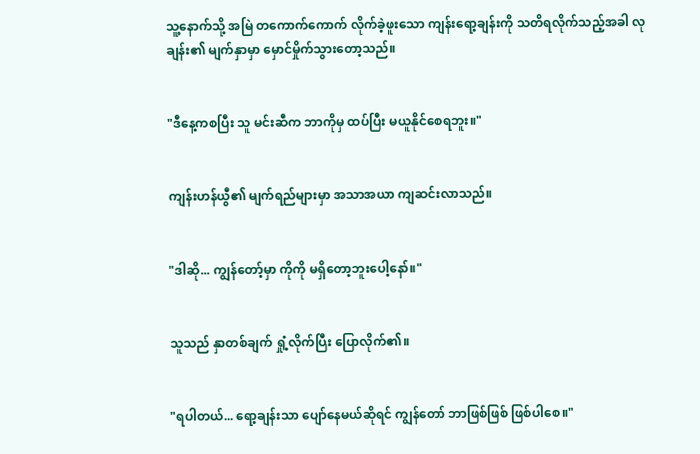သူ့နောက်သို့ အမြဲ တကောက်ကောက် လိုက်ခဲ့ဖူးသော ကျန်းရော့ချန်းကို သတိရလိုက်သည့်အခါ လုချန်း၏ မျက်နှာမှာ မှောင်မှိုက်သွားတော့သည်။


"ဒီနေ့ကစပြီး သူ မင်းဆီက ဘာကိုမှ ထပ်ပြီး မယူနိုင်စေရဘူး။"


ကျန်းဟန်ယွီ၏ မျက်ရည်များမှာ အသာအယာ ကျဆင်းလာသည်။


"ဒါဆို... ကျွန်တော့်မှာ ကိုကို မရှိတော့ဘူးပေါ့နော်။"


သူသည် နှာတစ်ချက် ရှုံ့လိုက်ပြီး ပြောလိုက်၏။


"ရပါတယ်... ရော့ချန်းသာ ပျော်နေမယ်ဆိုရင် ကျွန်တော် ဘာဖြစ်ဖြစ် ဖြစ်ပါစေ။"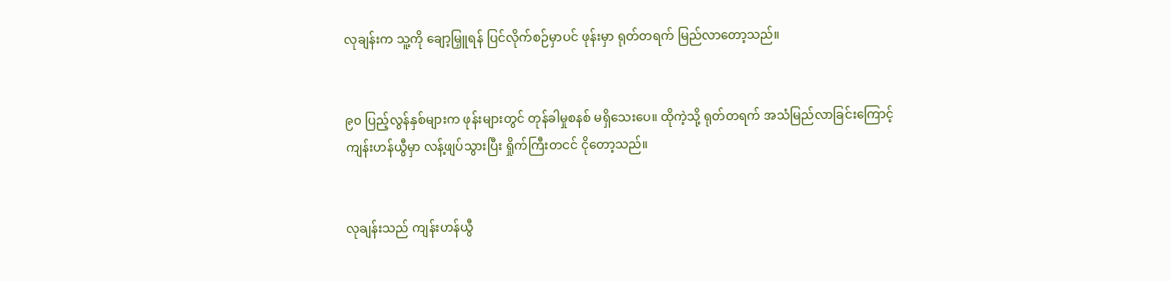လုချန်းက သူ့ကို ချော့မြှူရန် ပြင်လိုက်စဉ်မှာပင် ဖုန်းမှာ ရုတ်တရက် မြည်လာတော့သည်။


၉၀ ပြည့်လွန်နှစ်များက ဖုန်းများတွင် တုန်ခါမှုစနစ် မရှိသေးပေ။ ထိုကဲ့သို့ ရုတ်တရက် အသံမြည်လာခြင်းကြောင့် ကျန်းဟန်ယွီမှာ လန့်ဖျပ်သွားပြီး ရှိုက်ကြီးတငင် ငိုတော့သည်။


လုချန်းသည် ကျန်းဟန်ယွီ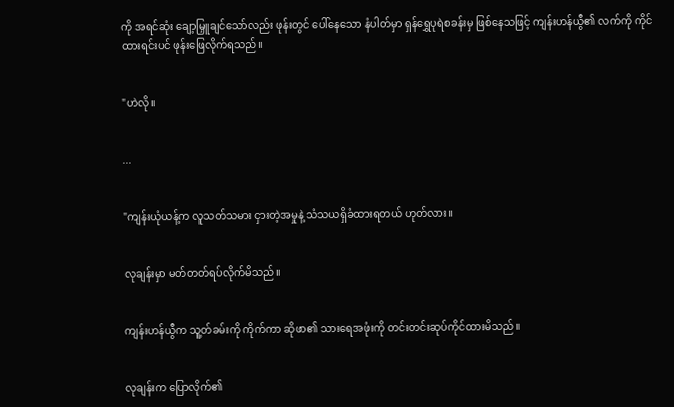ကို အရင်ဆုံး ချော့မြှူချင်သော်လည်း ဖုန်းတွင် ပေါ်နေသော နံပါတ်မှာ ရှန်ရွှေပုရဲစခန်းမှ ဖြစ်နေသဖြင့် ကျန်းဟန်ယွီ၏ လက်ကို ကိုင်ထားရင်းပင် ဖုန်းဖြေလိုက်ရသည်။


"ဟဲလို။


...


"ကျန်းယုံယန့်က လူသတ်သမား ငှားတဲ့အမှုနဲ့ သံသယရှိခံထားရတယ် ဟုတ်လား။


လုချန်းမှာ မတ်တတ်ရပ်လိုက်မိသည်။


ကျန်းဟန်ယွီက သူ့တ်ခမ်းကို ကိုက်ကာ ဆိုဖာ၏ သားရေအဖုံးကို တင်းတင်းဆုပ်ကိုင်ထားမိသည်။


လုချန်းက ပြောလိုက်၏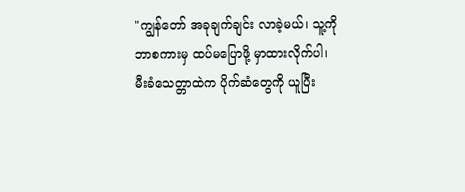"ကျွန်တော် အခုချက်ချင်း လာခဲ့မယ်၊ သူ့ကို ဘာစကားမှ ထပ်မပြောဖို့ မှာထားလိုက်ပါ၊ မီးခံသေတ္တာထဲက ပိုက်ဆံတွေကို ယူပြီး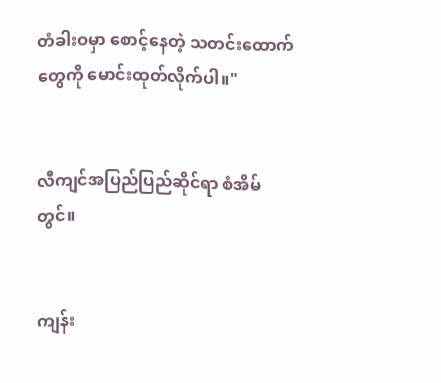တံခါးဝမှာ စောင့်နေတဲ့ သတင်းထောက်တွေကို မောင်းထုတ်လိုက်ပါ။"


လီကျင်အပြည်ပြည်ဆိုင်ရာ စံအိမ်တွင်။


ကျန်း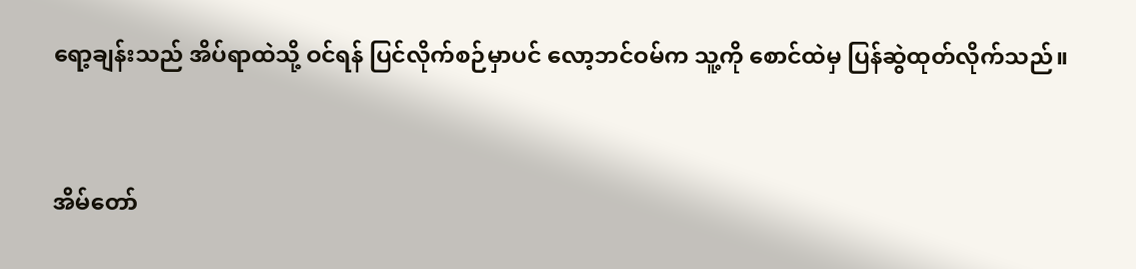ရော့ချန်းသည် အိပ်ရာထဲသို့ ဝင်ရန် ပြင်လိုက်စဉ်မှာပင် လော့ဘင်ဝမ်က သူ့ကို စောင်ထဲမှ ပြန်ဆွဲထုတ်လိုက်သည်။


အိမ်တော်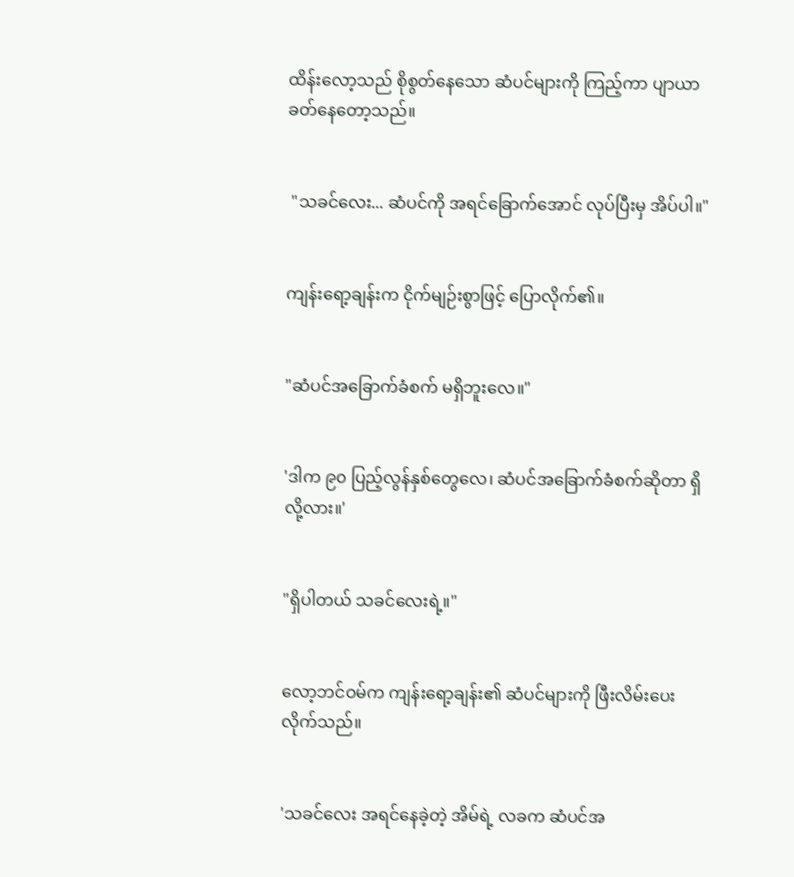ထိန်းလော့သည် စိုစွတ်နေသော ဆံပင်များကို ကြည့်ကာ ပျာယာခတ်နေတော့သည်။


 "သခင်လေး... ဆံပင်ကို အရင်ခြောက်အောင် လုပ်ပြီးမှ အိပ်ပါ။"


ကျန်းရော့ချန်းက ငိုက်မျဉ်းစွာဖြင့် ပြောလိုက်၏။


"ဆံပင်အခြောက်ခံစက် မရှိဘူးလေ။"


'ဒါက ၉၀ ပြည့်လွန်နှစ်တွေလေ၊ ဆံပင်အခြောက်ခံစက်ဆိုတာ ရှိလို့လား။'


"ရှိပါတယ် သခင်လေးရဲ့။"


လော့ဘင်ဝမ်က ကျန်းရော့ချန်း၏ ဆံပင်များကို ဖြီးလိမ်းပေးလိုက်သည်။


'သခင်လေး အရင်နေခဲ့တဲ့ အိမ်ရဲ့ လခက ဆံပင်အ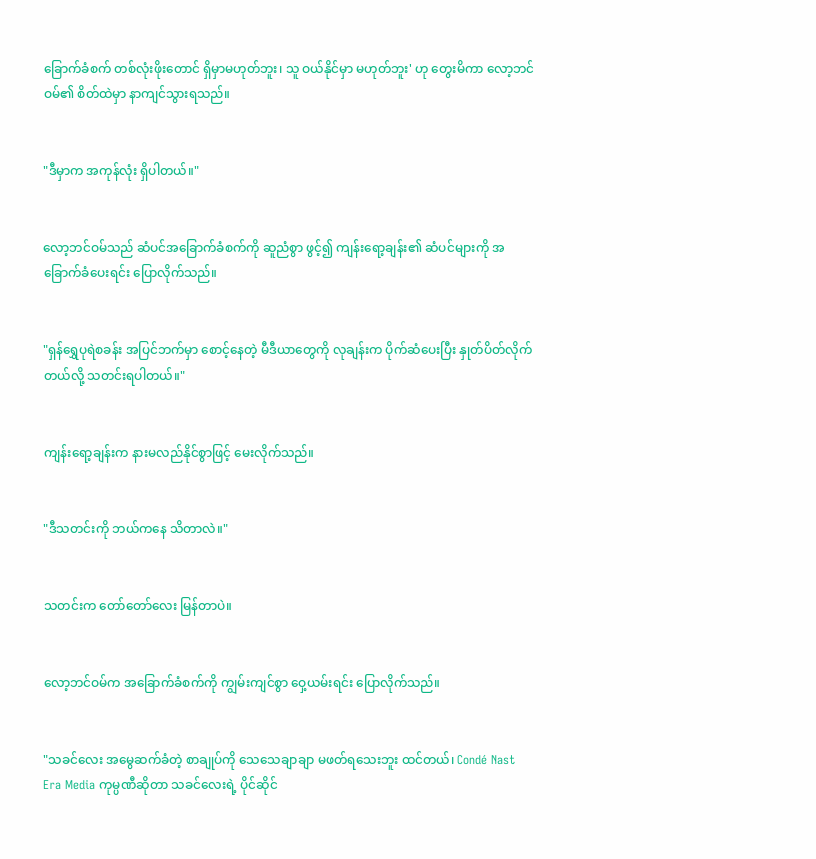ခြောက်ခံစက် တစ်လုံးဖိုးတောင် ရှိမှာမဟုတ်ဘူး၊ သူ ဝယ်နိုင်မှာ မဟုတ်ဘူး' ဟု တွေးမိကာ လော့ဘင်ဝမ်၏ စိတ်ထဲမှာ နာကျင်သွားရသည်။


"ဒီမှာက အကုန်လုံး ရှိပါတယ်။"


လော့ဘင်ဝမ်သည် ဆံပင်အခြောက်ခံစက်ကို ဆူညံစွာ ဖွင့်၍ ကျန်းရော့ချန်း၏ ဆံပင်များကို အခြောက်ခံပေးရင်း ပြောလိုက်သည်။


"ရှန်ရွှေပုရဲစခန်း အပြင်ဘက်မှာ စောင့်နေတဲ့ မီဒီယာတွေကို လုချန်းက ပိုက်ဆံပေးပြီး နှုတ်ပိတ်လိုက်တယ်လို့ သတင်းရပါတယ်။"


ကျန်းရော့ချန်းက နားမလည်နိုင်စွာဖြင့် မေးလိုက်သည်။


"ဒီသတင်းကို ဘယ်ကနေ သိတာလဲ။"


သတင်းက တော်တော်လေး မြန်တာပဲ။


လော့ဘင်ဝမ်က အခြောက်ခံစက်ကို ကျွမ်းကျင်စွာ ဝှေ့ယမ်းရင်း ပြောလိုက်သည်။


"သခင်လေး အမွေဆက်ခံတဲ့ စာချုပ်ကို သေသေချာချာ မဖတ်ရသေးဘူး ထင်တယ်၊ Condé Nast Era Media ကုမ္ပဏီဆိုတာ သခင်လေးရဲ့ ပိုင်ဆိုင်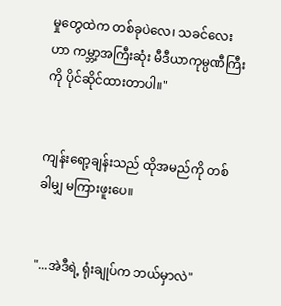မှုတွေထဲက တစ်ခုပဲလေ၊ သခင်လေးဟာ ကမ္ဘာ့အကြီးဆုံး မီဒီယာကုမ္ပဏီကြီးကို ပိုင်ဆိုင်ထားတာပါ။"


ကျန်းရော့ချန်းသည် ထိုအမည်ကို တစ်ခါမျှ မကြားဖူးပေ။


"...အဲဒီရဲ့ ရုံးချုပ်က ဘယ်မှာလဲ"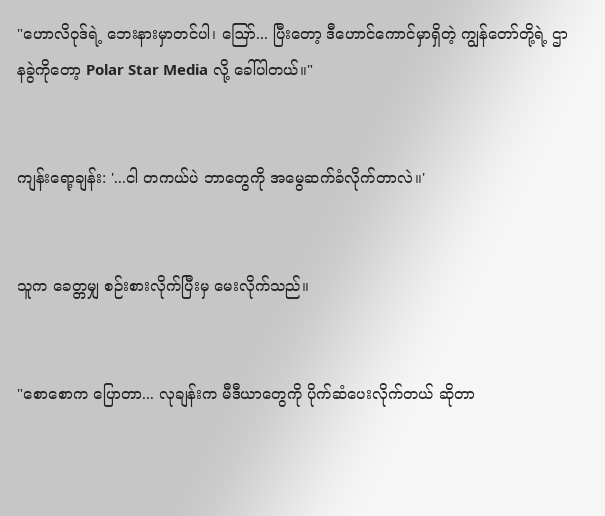"ဟောလိဝုဒ်ရဲ့ ဘေးနားမှာတင်ပါ၊ ဪ... ပြီးတော့ ဒီဟောင်ကောင်မှာရှိတဲ့ ကျွန်တော်တို့ရဲ့ ဌာနခွဲကိုတော့ Polar Star Media လို့ ခေါ်ပါတယ်။"


ကျန်းရော့ချန်း: '...ငါ တကယ်ပဲ ဘာတွေကို အမွေဆက်ခံလိုက်တာလဲ။'


သူက ခေတ္တမျှ စဉ်းစားလိုက်ပြီးမှ မေးလိုက်သည်။


"စောစောက ပြောတာ... လုချန်းက မီဒီယာတွေကို ပိုက်ဆံပေးလိုက်တယ် ဆိုတာ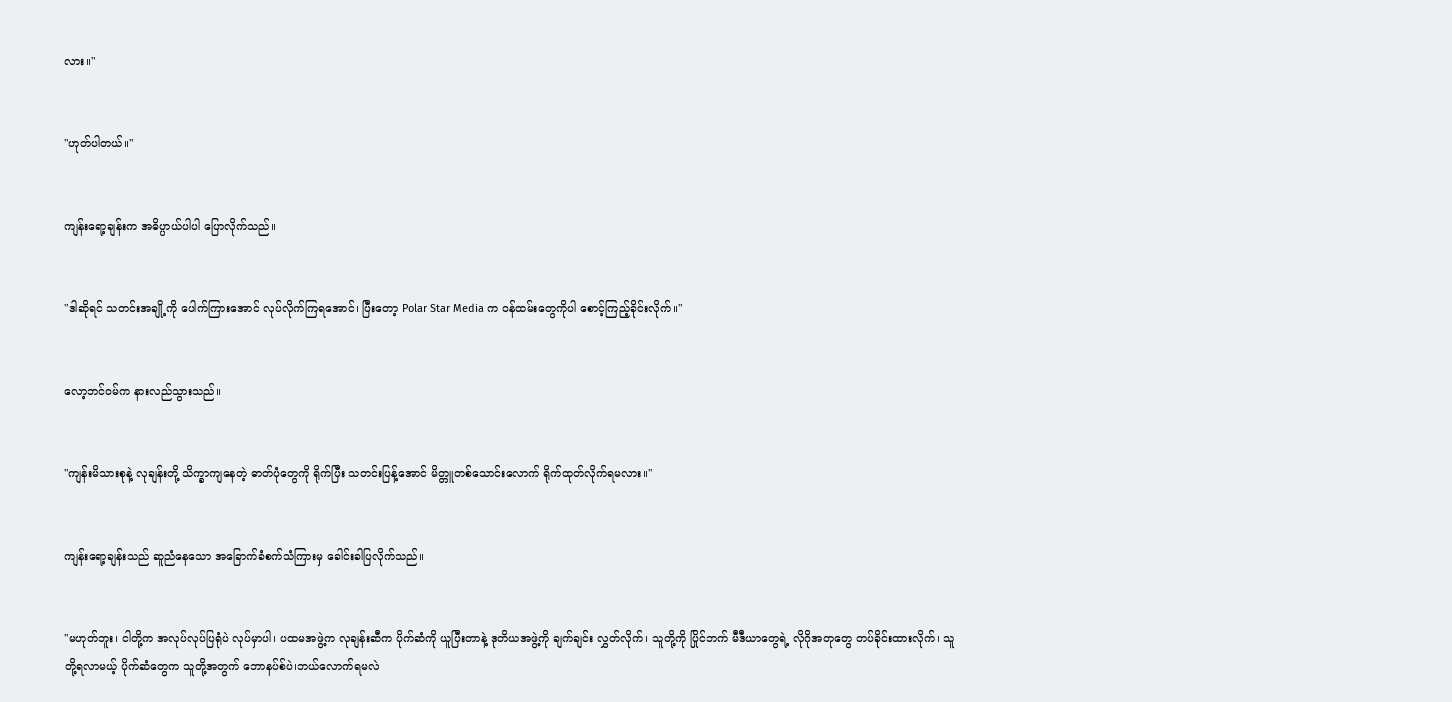လား။"


"ဟုတ်ပါတယ်။"


ကျန်းရော့ချန်းက အဓိပ္ပာယ်ပါပါ ပြောလိုက်သည်။


"ဒါဆိုရင် သတင်းအချို့ကို ပေါက်ကြားအောင် လုပ်လိုက်ကြရအောင်၊ ပြီးတော့ Polar Star Media က ဝန်ထမ်းတွေကိုပါ စောင့်ကြည့်ခိုင်းလိုက်။"


လော့ဘင်ဝမ်က နားလည်သွားသည်။


"ကျန်းမိသားစုနဲ့ လုချန်းတို့ သိက္ခာကျနေတဲ့ ဓာတ်ပုံတွေကို ရိုက်ပြီး သတင်းပြန့်အောင် မိတ္တူတစ်သောင်းလောက် ရိုက်ထုတ်လိုက်ရမလား။"


ကျန်းရော့ချန်းသည် ဆူညံနေသော အခြောက်ခံစက်သံကြားမှ ခေါင်းခါပြလိုက်သည်။


"မဟုတ်ဘူး၊ ငါတို့က အလုပ်လုပ်ပြရုံပဲ လုပ်မှာပါ၊ ပထမအဖွဲ့က လုချန်းဆီက ပိုက်ဆံကို ယူပြီးတာနဲ့ ဒုတိယအဖွဲ့ကို ချက်ချင်း လွှတ်လိုက်၊ သူတို့ကို ပြိုင်ဘက် မီဒီယာတွေရဲ့ လိုဂိုအတုတွေ တပ်ခိုင်းထားလိုက်၊ သူတို့ရလာမယ့် ပိုက်ဆံတွေက သူတို့အတွက် ဘောနပ်စ်ပဲ၊ဘယ်လောက်ရမလဲ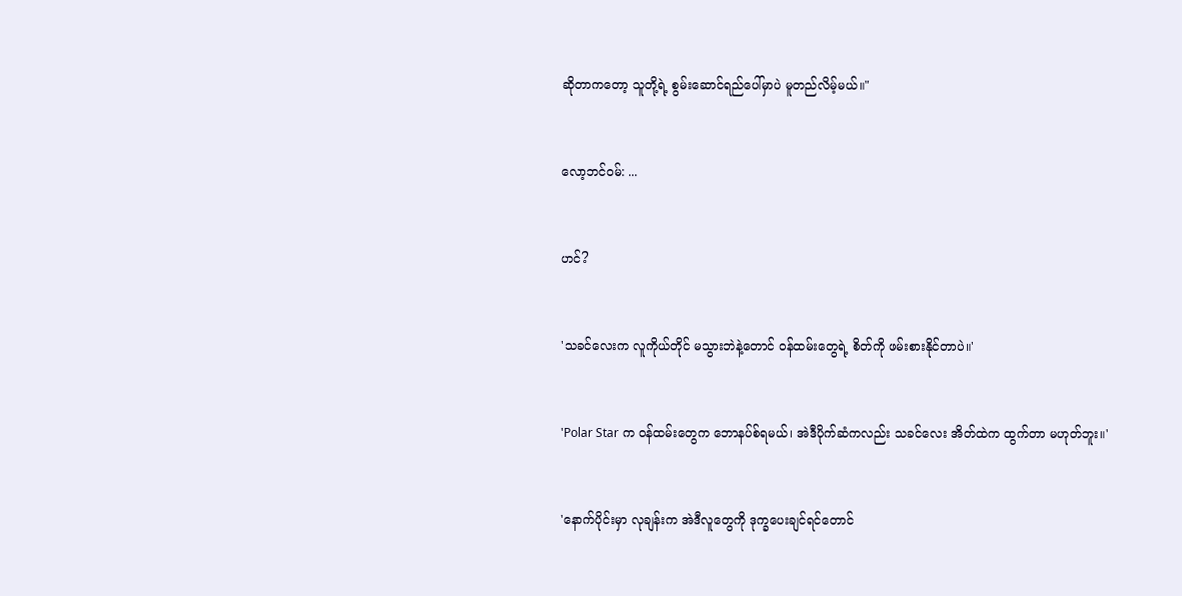ဆိုတာကတော့ သူတို့ရဲ့ စွမ်းဆောင်ရည်ပေါ်မှာပဲ မူတည်လိမ့်မယ်။"


လော့ဘင်ဝမ်: ...


ဟင်?


'သခင်လေးက လူကိုယ်တိုင် မသွားဘဲနဲ့တောင် ဝန်ထမ်းတွေရဲ့ စိတ်ကို ဖမ်းစားနိုင်တာပဲ။'


'Polar Star က ဝန်ထမ်းတွေက ဘောနပ်စ်ရမယ်၊ အဲဒီပိုက်ဆံကလည်း သခင်လေး အိတ်ထဲက ထွက်တာ မဟုတ်ဘူး။'


'နောက်ပိုင်းမှာ လုချန်းက အဲဒီလူတွေကို ဒုက္ခပေးချင်ရင်တောင်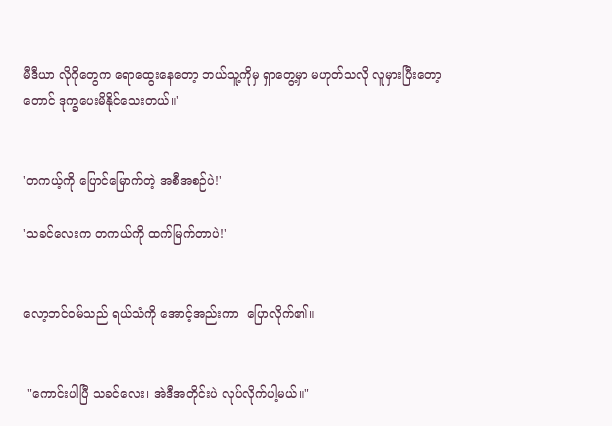မီဒီယာ လိုဂိုတွေက ရောထွေးနေတော့ ဘယ်သူ့ကိုမှ ရှာတွေ့မှာ မဟုတ်သလို လူမှားပြီးတော့တောင် ဒုက္ခပေးမိနိုင်သေးတယ်။'


'တကယ့်ကို ပြောင်မြောက်တဲ့ အစီအစဉ်ပဲ!'

'သခင်လေးက တကယ်ကို ထက်မြက်တာပဲ!'


လော့ဘင်ဝမ်သည် ရယ်သံကို အောင့်အည်းကာ  ပြောလိုက်၏။


 "ကောင်းပါပြီ သခင်လေး၊ အဲဒီအတိုင်းပဲ လုပ်လိုက်ပါ့မယ်။"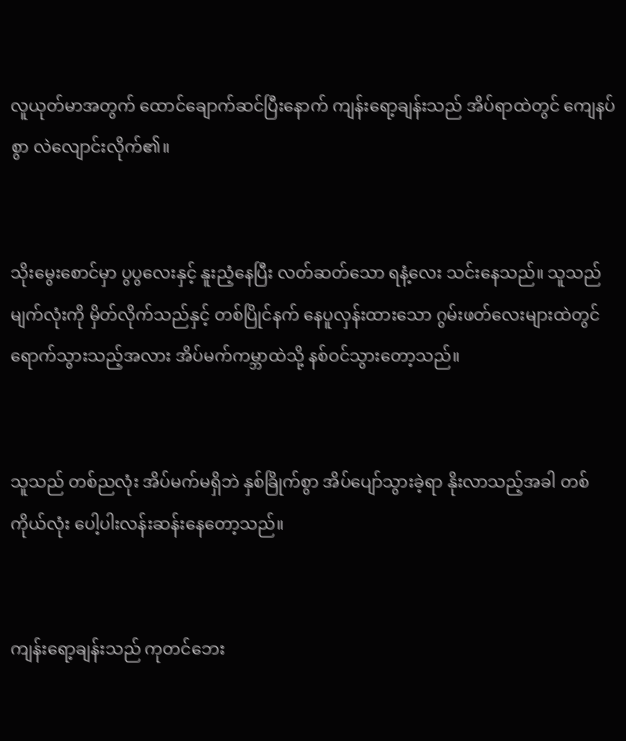လူယုတ်မာအတွက် ထောင်ချောက်ဆင်ပြီးနောက် ကျန်းရော့ချန်းသည် အိပ်ရာထဲတွင် ကျေနပ်စွာ လဲလျောင်းလိုက်၏။


သိုးမွေးစောင်မှာ ပွပွလေးနှင့် နူးညံ့နေပြီး လတ်ဆတ်သော ရနံ့လေး သင်းနေသည်။ သူသည် မျက်လုံးကို မှိတ်လိုက်သည်နှင့် တစ်ပြိုင်နက် နေပူလှန်းထားသော ဂွမ်းဖတ်လေးများထဲတွင် ရောက်သွားသည့်အလား အိပ်မက်ကမ္ဘာထဲသို့ နစ်ဝင်သွားတော့သည်။


သူသည် တစ်ညလုံး အိပ်မက်မရှိဘဲ နှစ်ခြိုက်စွာ အိပ်ပျော်သွားခဲ့ရာ နိုးလာသည့်အခါ တစ်ကိုယ်လုံး ပေါ့ပါးလန်းဆန်းနေတော့သည်။


ကျန်းရော့ချန်းသည် ကုတင်ဘေး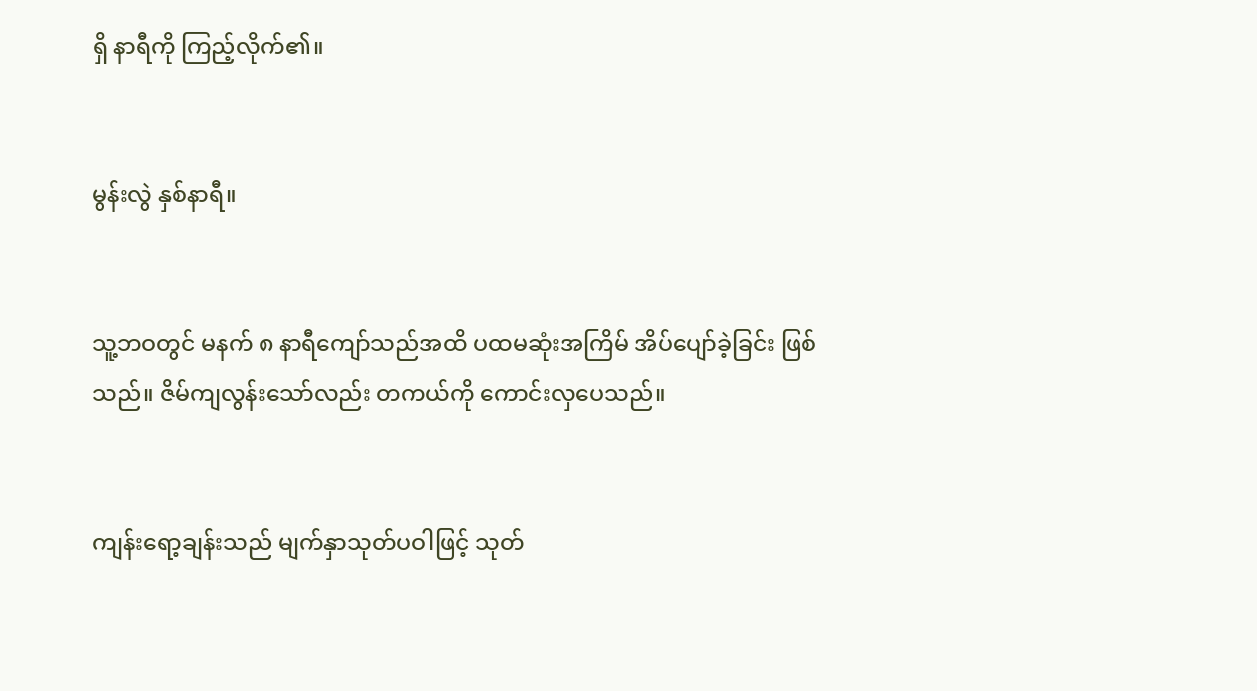ရှိ နာရီကို ကြည့်လိုက်၏။


မွန်းလွဲ နှစ်နာရီ။


သူ့ဘဝတွင် မနက် ၈ နာရီကျော်သည်အထိ ပထမဆုံးအကြိမ် အိပ်ပျော်ခဲ့ခြင်း ဖြစ်သည်။ ဇိမ်ကျလွန်းသော်လည်း တကယ်ကို ကောင်းလှပေသည်။


ကျန်းရော့ချန်းသည် မျက်နှာသုတ်ပဝါဖြင့် သုတ်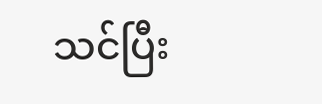သင်ပြီး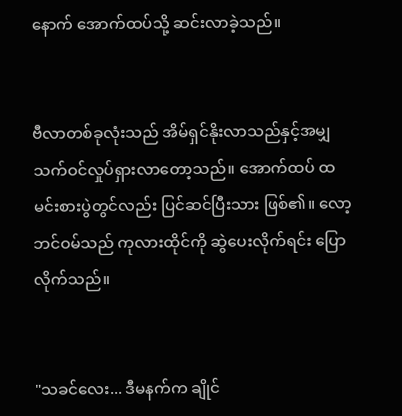နောက် အောက်ထပ်သို့ ဆင်းလာခဲ့သည်။


ဗီလာတစ်ခုလုံးသည် အိမ်ရှင်နိုးလာသည်နှင့်အမျှ သက်ဝင်လှုပ်ရှားလာတော့သည်။ အောက်ထပ် ထမင်းစားပွဲတွင်လည်း ပြင်ဆင်ပြီးသား ဖြစ်၏။ လော့ဘင်ဝမ်သည် ကုလားထိုင်ကို ဆွဲပေးလိုက်ရင်း ပြောလိုက်သည်။


"သခင်လေး... ဒီမနက်က ချိုင်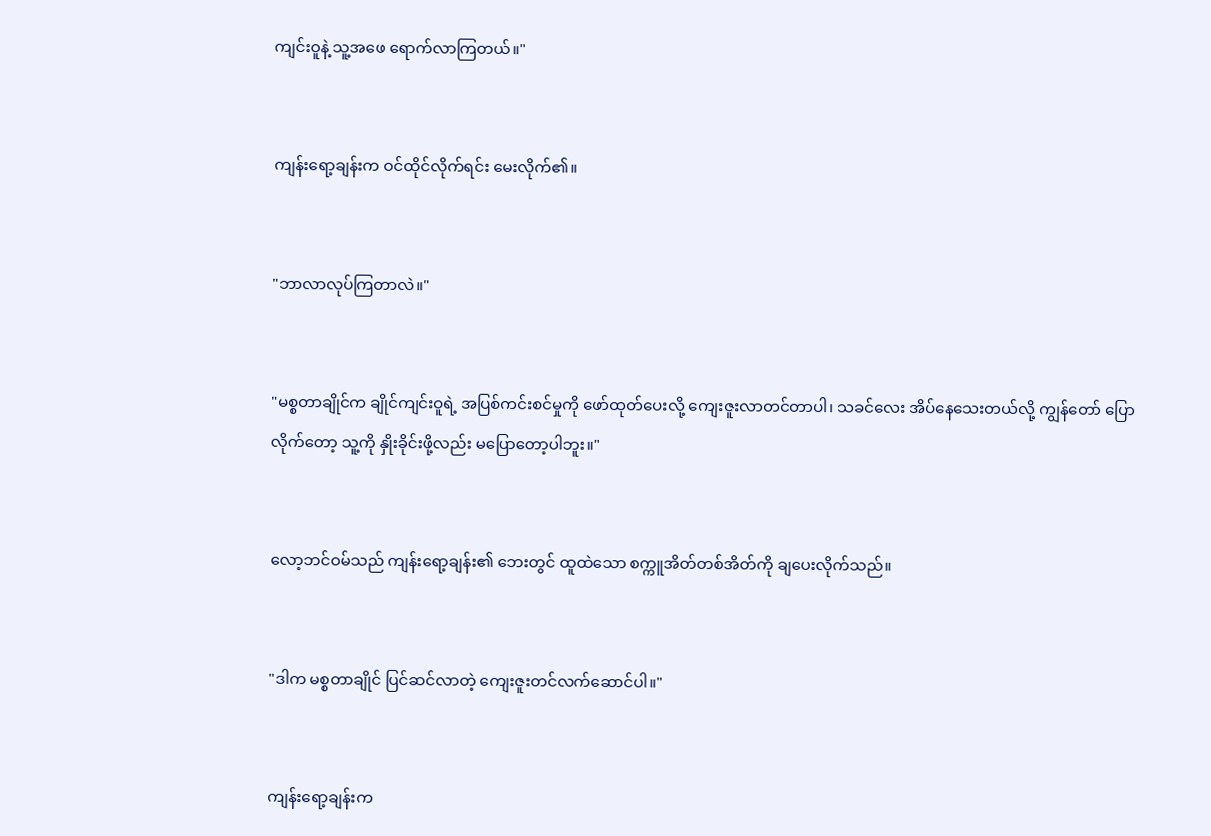ကျင်းဝူနဲ့ သူ့အဖေ ရောက်လာကြတယ်။"


ကျန်းရော့ချန်းက ဝင်ထိုင်လိုက်ရင်း မေးလိုက်၏။


"ဘာလာလုပ်ကြတာလဲ။"


"မစ္စတာချိုင်က ချိုင်ကျင်းဝူရဲ့ အပြစ်ကင်းစင်မှုကို ဖော်ထုတ်ပေးလို့ ကျေးဇူးလာတင်တာပါ၊ သခင်လေး အိပ်နေသေးတယ်လို့ ကျွန်တော် ပြောလိုက်တော့ သူ့ကို နှိုးခိုင်းဖို့လည်း မပြောတော့ပါဘူး။"


လော့ဘင်ဝမ်သည် ကျန်းရော့ချန်း၏ ဘေးတွင် ထူထဲသော စက္ကူအိတ်တစ်အိတ်ကို ချပေးလိုက်သည်။


"ဒါက မစ္စတာချိုင် ပြင်ဆင်လာတဲ့ ကျေးဇူးတင်လက်ဆောင်ပါ။"


ကျန်းရော့ချန်းက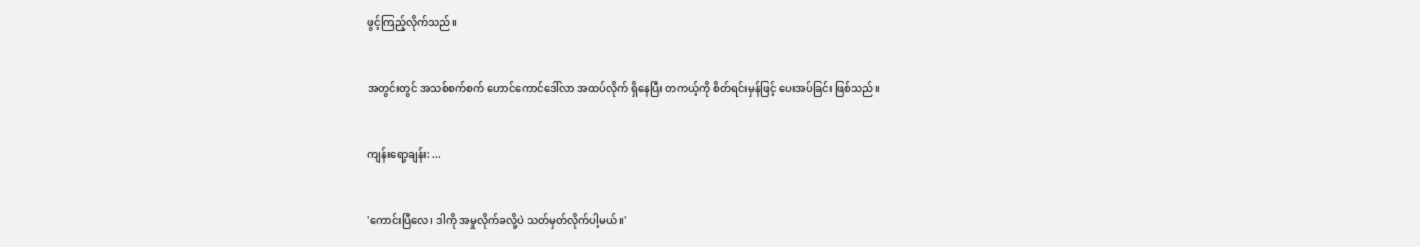ဖွင့်ကြည့်လိုက်သည်။


အတွင်းတွင် အသစ်စက်စက် ဟောင်ကောင်ဒေါ်လာ အထပ်လိုက် ရှိနေပြီး တကယ့်ကို စိတ်ရင်းမှန်ဖြင့် ပေးအပ်ခြင်း ဖြစ်သည်။


ကျန်းရော့ချန်း: ...


'ကောင်းပြီလေ၊ ဒါကို အမှုလိုက်ခလို့ပဲ သတ်မှတ်လိုက်ပါ့မယ်။'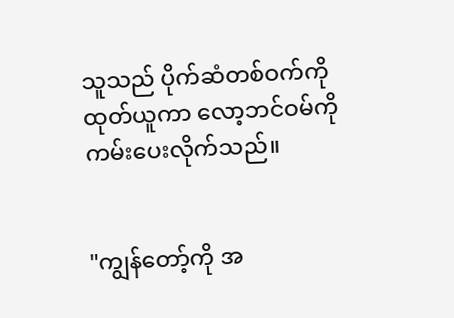သူသည် ပိုက်ဆံတစ်ဝက်ကို ထုတ်ယူကာ လော့ဘင်ဝမ်ကို ကမ်းပေးလိုက်သည်။


"ကျွန်တော့်ကို အ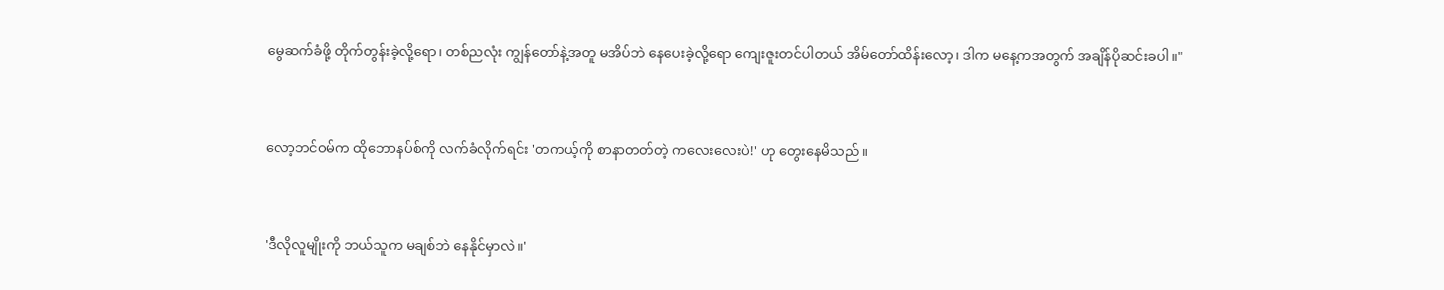မွေဆက်ခံဖို့ တိုက်တွန်းခဲ့လို့ရော၊ တစ်ညလုံး ကျွန်တော်နဲ့အတူ မအိပ်ဘဲ နေပေးခဲ့လို့ရော ကျေးဇူးတင်ပါတယ် အိမ်တော်ထိန်းလော့၊ ဒါက မနေ့ကအတွက် အချိန်ပိုဆင်းခပါ။"


လော့ဘင်ဝမ်က ထိုဘောနပ်စ်ကို လက်ခံလိုက်ရင်း 'တကယ့်ကို စာနာတတ်တဲ့ ကလေးလေးပဲ!' ဟု တွေးနေမိသည်။


'ဒီလိုလူမျိုးကို ဘယ်သူက မချစ်ဘဲ နေနိုင်မှာလဲ။'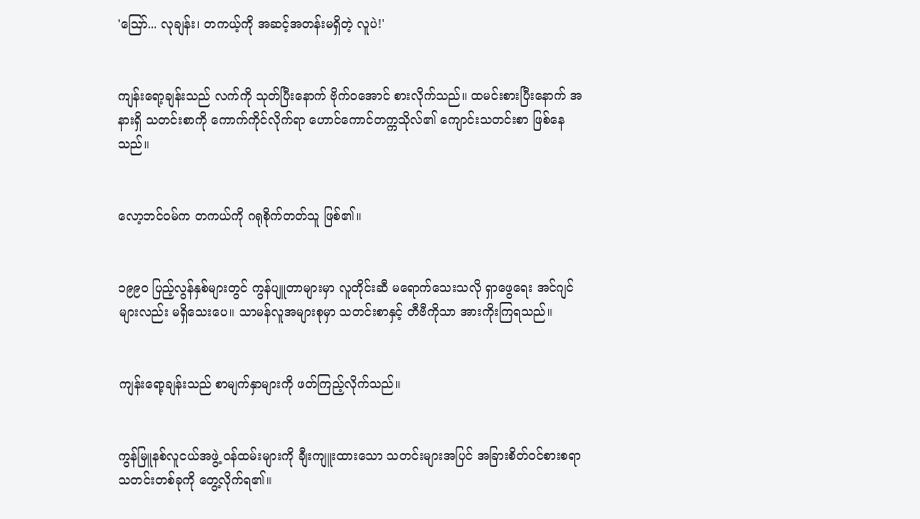'ဪ... လုချန်း၊ တကယ့်ကို အဆင့်အတန်းမရှိတဲ့ လူပဲ!'


ကျန်းရော့ချန်းသည် လက်ကို သုတ်ပြီးနောက် ဗိုက်ဝအောင် စားလိုက်သည်။ ထမင်းစားပြီးနောက် အနားရှိ သတင်းစာကို ကောက်ကိုင်လိုက်ရာ ဟောင်ကောင်တက္ကသိုလ်၏ ကျောင်းသတင်းစာ ဖြစ်နေသည်။


လော့ဘင်ဝမ်က တကယ်ကို ဂရုစိုက်တတ်သူ ဖြစ်၏။


၁၉၉၀ ပြည့်လွန်နှစ်များတွင် ကွန်ပျူတာများမှာ လူတိုင်းဆီ မရောက်သေးသလို ရှာဖွေရေး အင်ဂျင်များလည်း မရှိသေးပေ။ သာမန်လူအများစုမှာ သတင်းစာနှင့် တီဗီကိုသာ အားကိုးကြရသည်။


ကျန်းရော့ချန်းသည် စာမျက်နှာများကို ဖတ်ကြည့်လိုက်သည်။


ကွန်မြူနစ်လူငယ်အဖွဲ့ ဝန်ထမ်းများကို ချီးကျူးထားသော သတင်းများအပြင် အခြားစိတ်ဝင်စားစရာ သတင်းတစ်ခုကို တွေ့လိုက်ရ၏။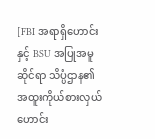[FBI အရာရှိဟောင်းနှင့် BSU အပြုအမူဆိုင်ရာ သိပ္ပံဌာန၏ အထူးကိုယ်စားလှယ်ဟောင်း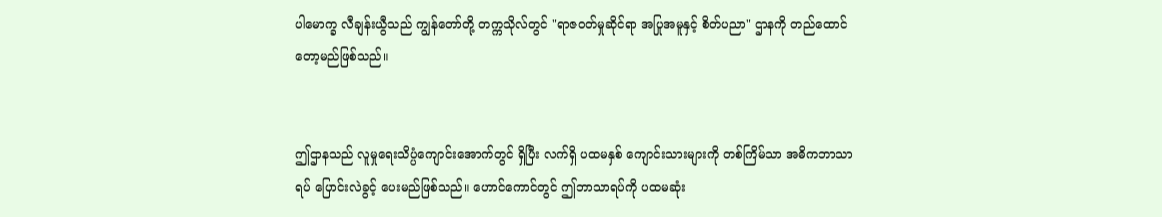ပါမောက္ခ လီချန်းယွီသည် ကျွန်တော်တို့ တက္ကသိုလ်တွင် "ရာဇဝတ်မှုဆိုင်ရာ အပြုအမူနှင့် စိတ်ပညာ" ဌာနကို တည်ထောင်တော့မည်ဖြစ်သည်။


ဤဌာနသည် လူမှုရေးသိပ္ပံကျောင်းအောက်တွင် ရှိပြီး လက်ရှိ ပထမနှစ် ကျောင်းသားများကို တစ်ကြိမ်သာ အဓိကဘာသာရပ် ပြောင်းလဲခွင့် ပေးမည်ဖြစ်သည်။ ဟောင်ကောင်တွင် ဤဘာသာရပ်ကို ပထမဆုံး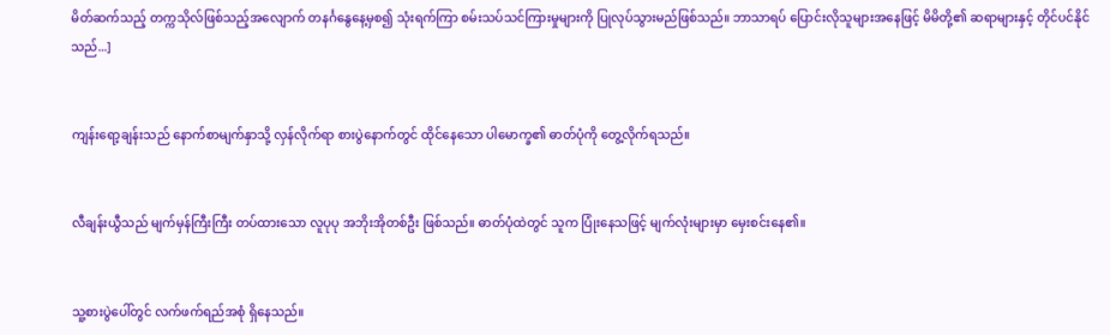မိတ်ဆက်သည့် တက္ကသိုလ်ဖြစ်သည့်အလျောက် တနင်္ဂနွေနေ့မှစ၍ သုံးရက်ကြာ စမ်းသပ်သင်ကြားမှုများကို ပြုလုပ်သွားမည်ဖြစ်သည်။ ဘာသာရပ် ပြောင်းလိုသူများအနေဖြင့် မိမိတို့၏ ဆရာများနှင့် တိုင်ပင်နိုင်သည်...]


ကျန်းရော့ချန်းသည် နောက်စာမျက်နှာသို့ လှန်လိုက်ရာ စားပွဲနောက်တွင် ထိုင်နေသော ပါမောက္ခ၏ ဓာတ်ပုံကို တွေ့လိုက်ရသည်။


လီချန်းယွီသည် မျက်မှန်ကြီးကြီး တပ်ထားသော လူပုပု အဘိုးအိုတစ်ဦး ဖြစ်သည်။ ဓာတ်ပုံထဲတွင် သူက ပြုံးနေသဖြင့် မျက်လုံးများမှာ မှေးစင်းနေ၏။


သူ့စားပွဲပေါ်တွင် လက်ဖက်ရည်အစုံ ရှိနေသည်။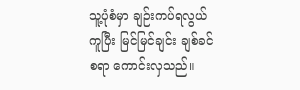သူ့ပုံစံမှာ ချဉ်းကပ်ရလွယ်ကူပြီး မြင်မြင်ချင်း ချစ်ခင်စရာ ကောင်းလှသည်။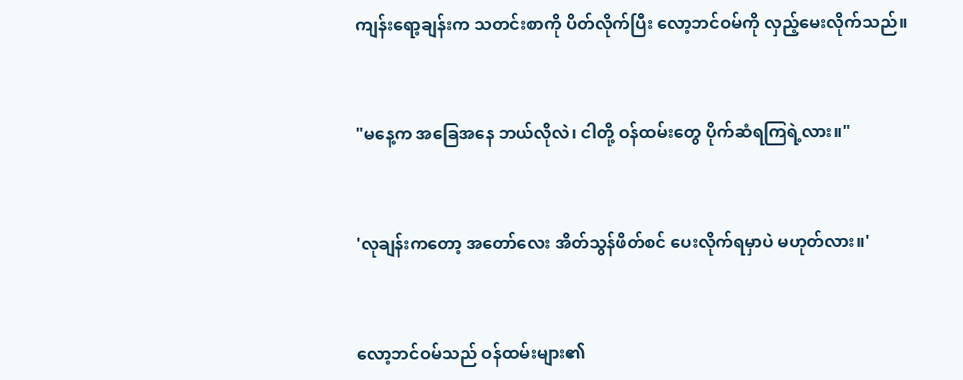ကျန်းရော့ချန်းက သတင်းစာကို ပိတ်လိုက်ပြီး လော့ဘင်ဝမ်ကို လှည့်မေးလိုက်သည်။


"မနေ့က အခြေအနေ ဘယ်လိုလဲ၊ ငါတို့ ဝန်ထမ်းတွေ ပိုက်ဆံရကြရဲ့လား။"


'လုချန်းကတော့ အတော်လေး အိတ်သွန်ဖိတ်စင် ပေးလိုက်ရမှာပဲ မဟုတ်လား။'


လော့ဘင်ဝမ်သည် ဝန်ထမ်းများ၏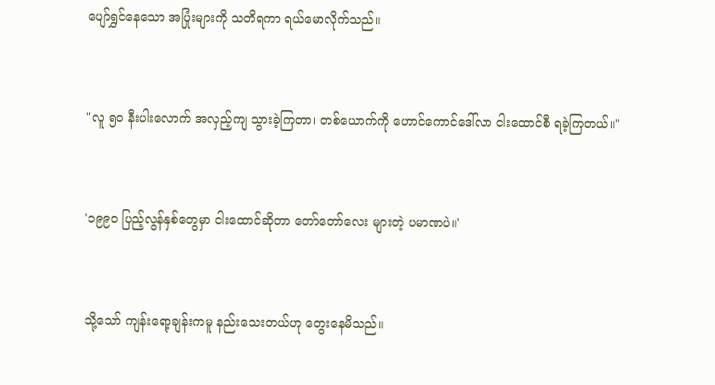ပျော်ရွှင်နေသော အပြုံးများကို သတိရကာ ရယ်မောလိုက်သည်။


"လူ ၅၀ နီးပါးလောက် အလှည့်ကျ သွားခဲ့ကြတာ၊ တစ်ယောက်ကို ဟောင်ကောင်ဒေါ်လာ ငါးထောင်စီ ရခဲ့ကြတယ်။"


'၁၉၉၀ ပြည့်လွန်နှစ်တွေမှာ ငါးထောင်ဆိုတာ တော်တော်လေး များတဲ့ ပမာဏပဲ။'


သို့သော် ကျန်းရော့ချန်းကမူ နည်းသေးတယ်ဟု တွေးနေမိသည်။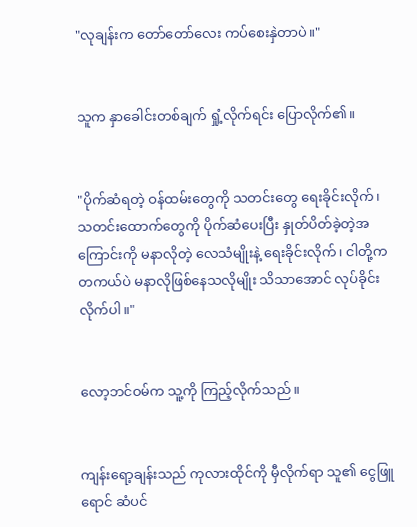"လုချန်းက တော်တော်လေး ကပ်စေးနှဲတာပဲ။"


သူက နှာခေါင်းတစ်ချက် ရှုံ့လိုက်ရင်း ပြောလိုက်၏။


"ပိုက်ဆံရတဲ့ ဝန်ထမ်းတွေကို သတင်းတွေ ရေးခိုင်းလိုက်၊ သတင်းထောက်တွေကို ပိုက်ဆံပေးပြီး နှုတ်ပိတ်ခဲ့တဲ့အကြောင်းကို မနာလိုတဲ့ လေသံမျိုးနဲ့ ရေးခိုင်းလိုက်၊ ငါတို့က တကယ်ပဲ မနာလိုဖြစ်နေသလိုမျိုး သိသာအောင် လုပ်ခိုင်းလိုက်ပါ။"


လော့ဘင်ဝမ်က သူ့ကို ကြည့်လိုက်သည်။


ကျန်းရော့ချန်းသည် ကုလားထိုင်ကို မှီလိုက်ရာ သူ၏ ငွေဖြူရောင် ဆံပင်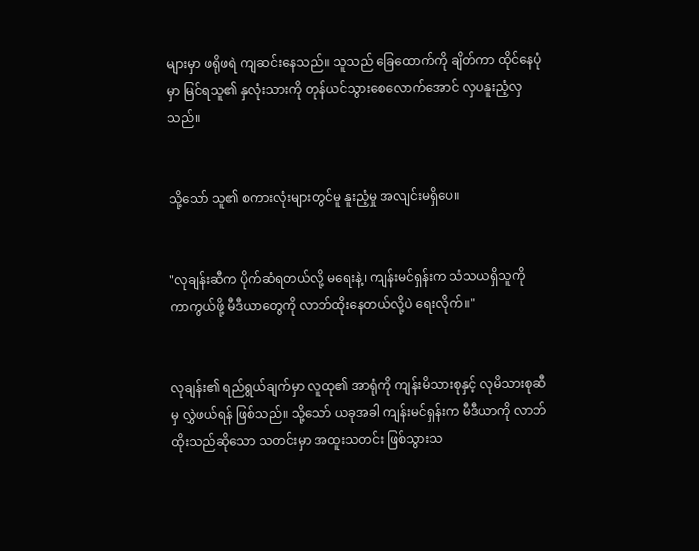များမှာ ဖရိုဖရဲ ကျဆင်းနေသည်။ သူသည် ခြေထောက်ကို ချိတ်ကာ ထိုင်နေပုံမှာ မြင်ရသူ၏ နှလုံးသားကို တုန်ယင်သွားစေလောက်အောင် လှပနူးညံ့လှသည်။


သို့သော် သူ၏ စကားလုံးများတွင်မူ နူးညံ့မှု အလျင်းမရှိပေ။


"လုချန်းဆီက ပိုက်ဆံရတယ်လို့ မရေးနဲ့၊ ကျန်းမင်ရှန်းက သံသယရှိသူကို ကာကွယ်ဖို့ မီဒီယာတွေကို လာဘ်ထိုးနေတယ်လို့ပဲ ရေးလိုက်။"


လုချန်း၏ ရည်ရွယ်ချက်မှာ လူထု၏ အာရုံကို ကျန်းမိသားစုနှင့် လုမိသားစုဆီမှ လွှဲဖယ်ရန် ဖြစ်သည်။ သို့သော် ယခုအခါ ကျန်းမင်ရှန်းက မီဒီယာကို လာဘ်ထိုးသည်ဆိုသော သတင်းမှာ အထူးသတင်း ဖြစ်သွားသ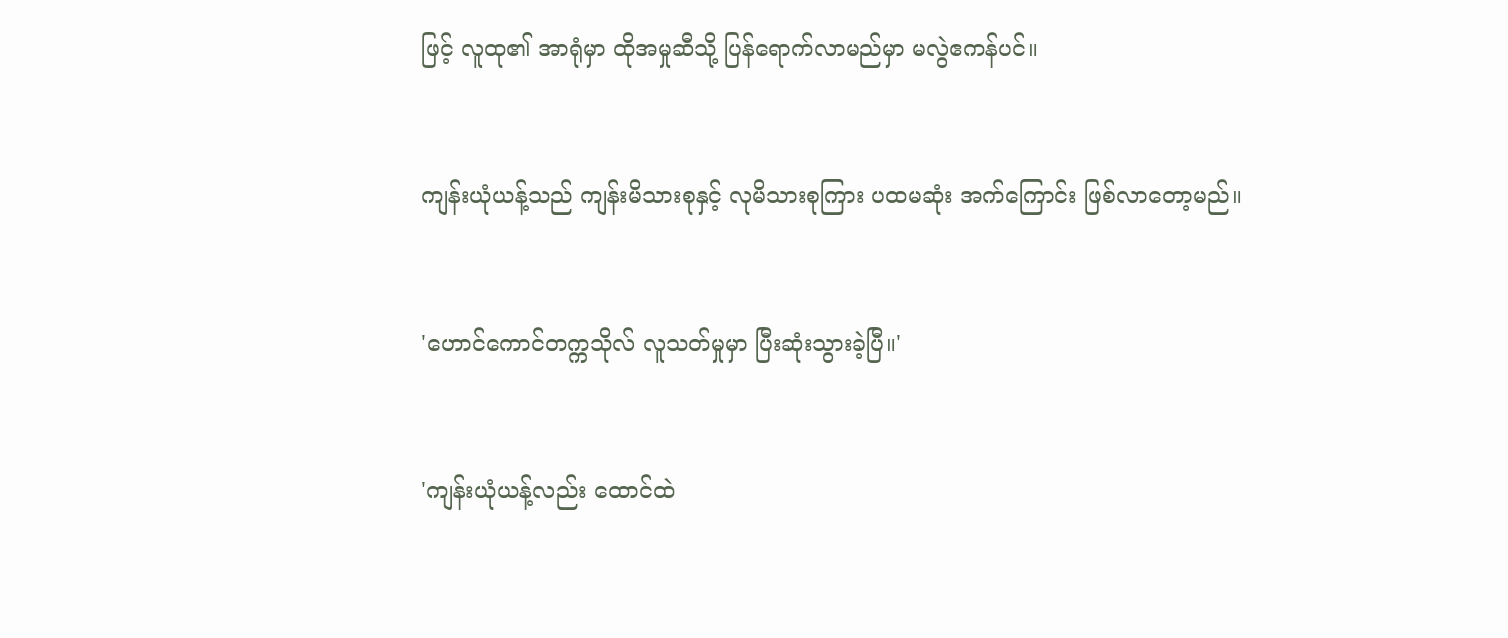ဖြင့် လူထု၏ အာရုံမှာ ထိုအမှုဆီသို့ ပြန်ရောက်လာမည်မှာ မလွဲဧကန်ပင်။


ကျန်းယုံယန့်သည် ကျန်းမိသားစုနှင့် လုမိသားစုကြား ပထမဆုံး အက်ကြောင်း ဖြစ်လာတော့မည်။


'ဟောင်ကောင်တက္ကသိုလ် လူသတ်မှုမှာ ပြီးဆုံးသွားခဲ့ပြီ။'


'ကျန်းယုံယန့်လည်း ထောင်ထဲ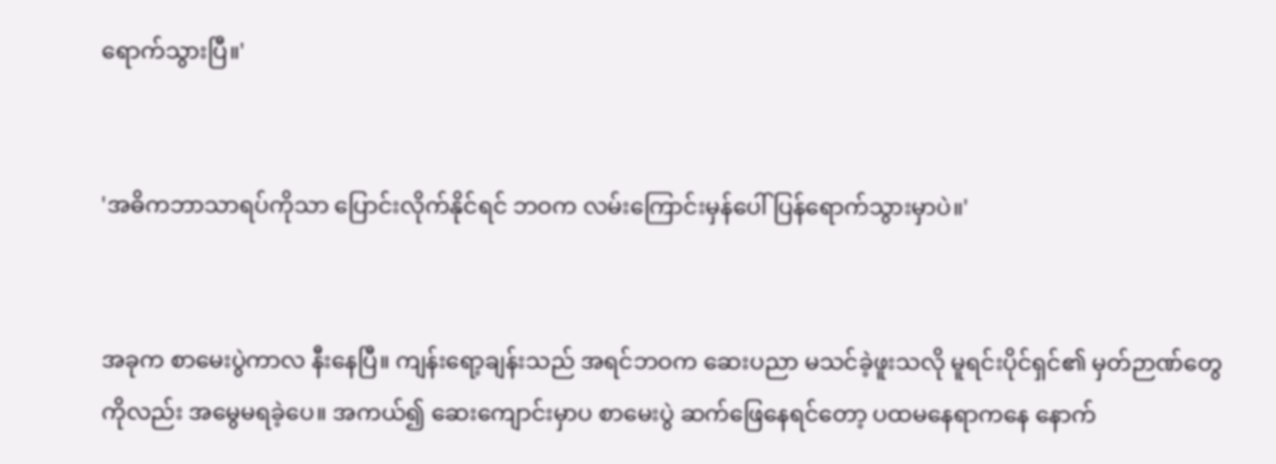ရောက်သွားပြီ။'


'အဓိကဘာသာရပ်ကိုသာ ပြောင်းလိုက်နိုင်ရင် ဘဝက လမ်းကြောင်းမှန်ပေါ် ပြန်ရောက်သွားမှာပဲ။'


အခုက စာမေးပွဲကာလ နီးနေပြီ။ ကျန်းရော့ချန်းသည် အရင်ဘဝက ဆေးပညာ မသင်ခဲ့ဖူးသလို မူရင်းပိုင်ရှင်၏ မှတ်ဉာဏ်တွေကိုလည်း အမွေမရခဲ့ပေ။ အကယ်၍ ဆေးကျောင်းမှာပ စာမေးပွဲ ဆက်ဖြေနေရင်တော့ ပထမနေရာကနေ နောက်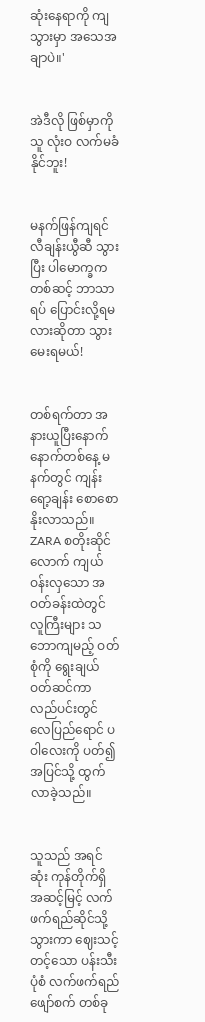ဆုံးနေရာကို ကျသွားမှာ အသေအချာပဲ။'


အဲဒီလို ဖြစ်မှာကို သူ လုံးဝ လက်မခံနိုင်ဘူး!


မနက်ဖြန်ကျရင် လီချန်းယွီဆီ သွားပြီး ပါမောက္ခကတစ်ဆင့် ဘာသာရပ် ပြောင်းလို့ရမလားဆိုတာ သွားမေးရမယ်!


တစ်ရက်တာ အနားယူပြီးနောက် နောက်တစ်နေ့ မနက်တွင် ကျန်းရော့ချန်း စောစောနိုးလာသည်။ ZARA စတိုးဆိုင်လောက် ကျယ်ဝန်းလှသော အဝတ်ခန်းထဲတွင် လူကြီးများ သဘောကျမည့် ဝတ်စုံကို ရွေးချယ်ဝတ်ဆင်ကာ လည်ပင်းတွင် လေပြည်ရောင် ပဝါလေးကို ပတ်၍ အပြင်သို့ ထွက်လာခဲ့သည်။


သူသည် အရင်ဆုံး ကုန်တိုက်ရှိ အဆင့်မြင့် လက်ဖက်ရည်ဆိုင်သို့ သွားကာ ဈေးသင့်တင့်သော ပန်းသီးပုံစံ လက်ဖက်ရည်ဖျော်စက် တစ်ခု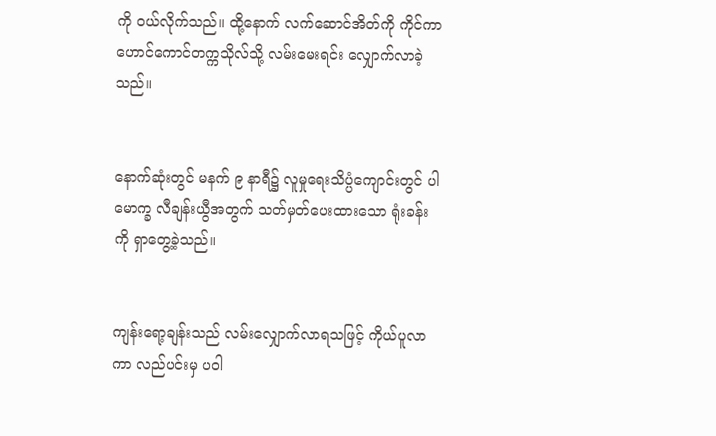ကို ဝယ်လိုက်သည်။ ထို့နောက် လက်ဆောင်အိတ်ကို ကိုင်ကာ ဟောင်ကောင်တက္ကသိုလ်သို့ လမ်းမေးရင်း လျှောက်လာခဲ့သည်။


နောက်ဆုံးတွင် မနက် ၉ နာရီ၌ လူမှုရေးသိပ္ပံကျောင်းတွင် ပါမောက္ခ လီချန်းယွီအတွက် သတ်မှတ်ပေးထားသော ရုံးခန်းကို ရှာတွေ့ခဲ့သည်။


ကျန်းရော့ချန်းသည် လမ်းလျှောက်လာရသဖြင့် ကိုယ်ပူလာကာ လည်ပင်းမှ ပဝါ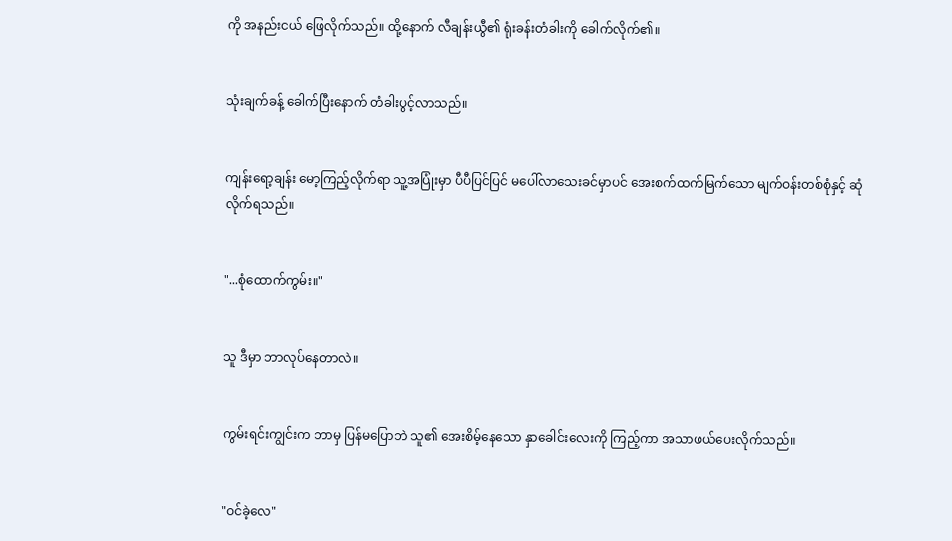ကို အနည်းငယ် ဖြေလိုက်သည်။ ထို့နောက် လီချန်းယွီ၏ ရုံးခန်းတံခါးကို ခေါက်လိုက်၏။


သုံးချက်ခန့် ခေါက်ပြီးနောက် တံခါးပွင့်လာသည်။


ကျန်းရော့ချန်း မော့ကြည့်လိုက်ရာ သူ့အပြုံးမှာ ပီပီပြင်ပြင် မပေါ်လာသေးခင်မှာပင် အေးစက်ထက်မြက်သော မျက်ဝန်းတစ်စုံနှင့် ဆုံလိုက်ရသည်။


"...စုံထောက်ကွမ်း။"


သူ ဒီမှာ ဘာလုပ်နေတာလဲ။


ကွမ်းရင်းကျွင်းက ဘာမှ ပြန်မပြောဘဲ သူ၏ အေးစိမ့်နေသော နှာခေါင်းလေးကို ကြည့်ကာ အသာဖယ်ပေးလိုက်သည်။


"ဝင်ခဲ့လေ"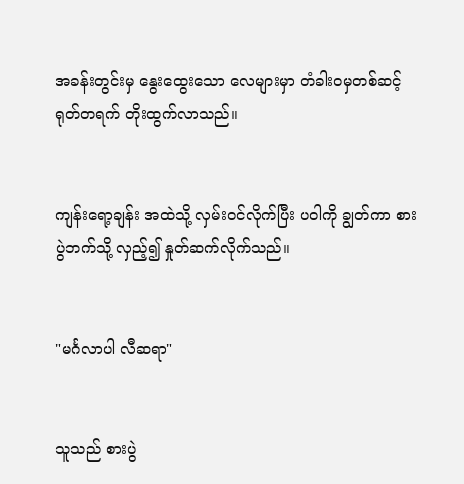အခန်းတွင်းမှ နွေးထွေးသော လေများမှာ တံခါးဝမှတစ်ဆင့် ရုတ်တရက် တိုးထွက်လာသည်။


ကျန်းရော့ချန်း အထဲသို့ လှမ်းဝင်လိုက်ပြီး ပဝါကို ချွတ်ကာ စားပွဲဘက်သို့ လှည့်၍ နှုတ်ဆက်လိုက်သည်။


"မင်္ဂလာပါ လီဆရာ"


သူသည် စားပွဲ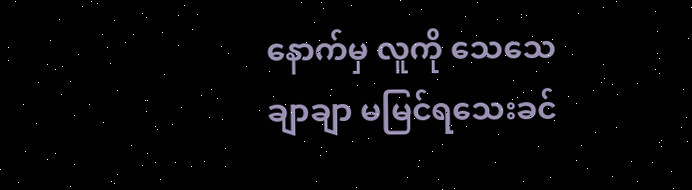နောက်မှ လူကို သေသေချာချာ မမြင်ရသေးခင်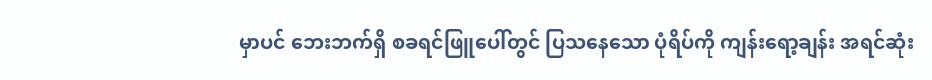မှာပင် ဘေးဘက်ရှိ စခရင်ဖြူပေါ်တွင် ပြသနေသော ပုံရိပ်ကို ကျန်းရော့ချန်း အရင်ဆုံး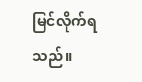မြင်လိုက်ရသည်။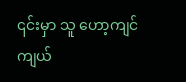၎င်းမှာ သူ ဟော့ကျင်ကျယ်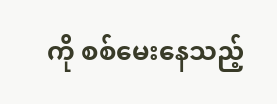ကို စစ်မေးနေသည့်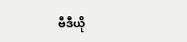ဗီဒီယို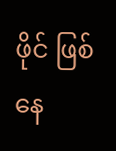ဖိုင် ဖြစ်နေ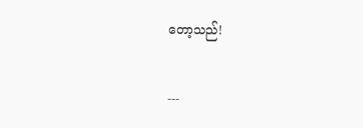တော့သည်!


---